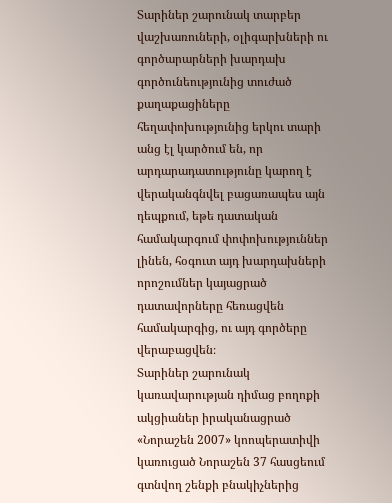Տարիներ շարունակ տարբեր վաշխառուների, օլիգարխների ու գործարարների խարդախ գործունեությունից տուժած քաղաքացիները հեղափոխությունից երկու տարի անց էլ կարծում են, որ արդարադատությունը կարող է վերականգնվել բացառապես այն դեպքում, եթե դատական համակարգում փոփոխություններ լինեն, հօգուտ այդ խարդախների որոշումներ կայացրած դատավորները հեռացվեն համակարգից, ու այդ գործերը վերաբացվեն։
Տարիներ շարունակ կառավարության դիմաց բողոքի ակցիաներ իրականացրած «Նորաշեն 2007» կոոպերատիվի կառուցած Նորաշեն 37 հասցեում գտնվող շենքի բնակիչներից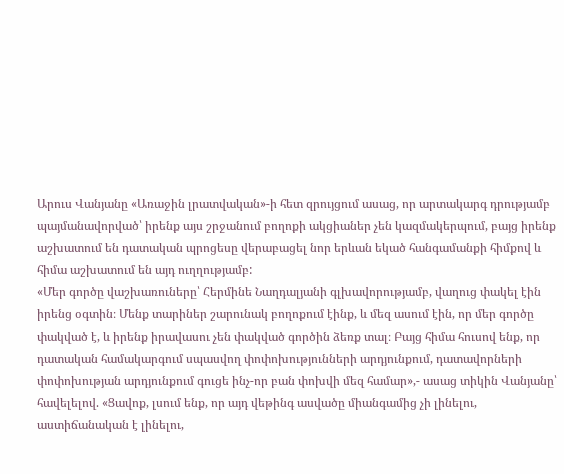Արուս Վանյանը «Առաջին լրատվական»-ի հետ զրույցում ասաց, որ արտակարգ դրությամբ պայմանավորված՝ իրենք այս շրջանում բողոքի ակցիաներ չեն կազմակերպում, բայց իրենք աշխատում են դատական պրոցեսը վերաբացել նոր երևան եկած հանգամանքի հիմքով և հիմա աշխատում են այդ ուղղությամբ:
«Մեր գործը վաշխառուները՝ Հերմինե Նաղդալյանի գլխավորությամբ, վաղուց փակել էին իրենց օգտին։ Մենք տարիներ շարունակ բողոքում էինք, և մեզ ասում էին, որ մեր գործը փակված է, և իրենք իրավասու չեն փակված գործին ձեռք տալ։ Բայց հիմա հուսով ենք, որ դատական համակարգում սպասվող փոփոխությունների արդյունքում, դատավորների փոփոխության արդյունքում գուցե ինչ-որ բան փոխվի մեզ համար»,- ասաց տիկին Վանյանը՝ հավելելով. «Ցավոք, լսում ենք, որ այդ վեթինգ ասվածը միանգամից չի լինելու, աստիճանական է լինելու,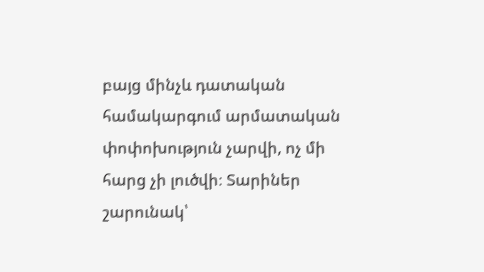բայց մինչև դատական համակարգում արմատական փոփոխություն չարվի, ոչ մի հարց չի լուծվի։ Տարիներ շարունակ՝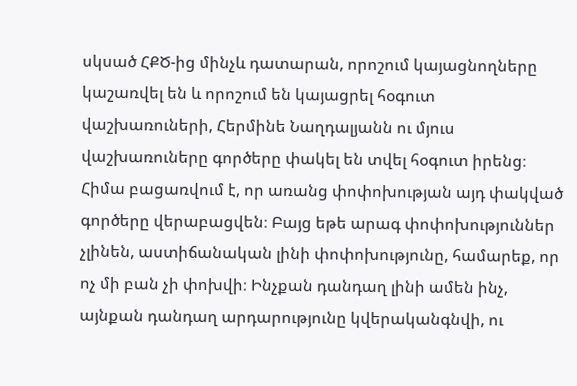սկսած ՀՔԾ-ից մինչև դատարան, որոշում կայացնողները կաշառվել են և որոշում են կայացրել հօգուտ վաշխառուների, Հերմինե Նաղդալյանն ու մյուս վաշխառուները գործերը փակել են տվել հօգուտ իրենց։ Հիմա բացառվում է, որ առանց փոփոխության այդ փակված գործերը վերաբացվեն։ Բայց եթե արագ փոփոխություններ չլինեն, աստիճանական լինի փոփոխությունը, համարեք, որ ոչ մի բան չի փոխվի։ Ինչքան դանդաղ լինի ամեն ինչ, այնքան դանդաղ արդարությունը կվերականգնվի, ու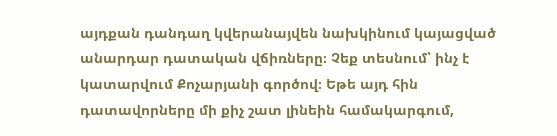այդքան դանդաղ կվերանայվեն նախկինում կայացված անարդար դատական վճիռները։ Չեք տեսնում՝ ինչ է կատարվում Քոչարյանի գործով։ Եթե այդ հին դատավորները մի քիչ շատ լինեին համակարգում,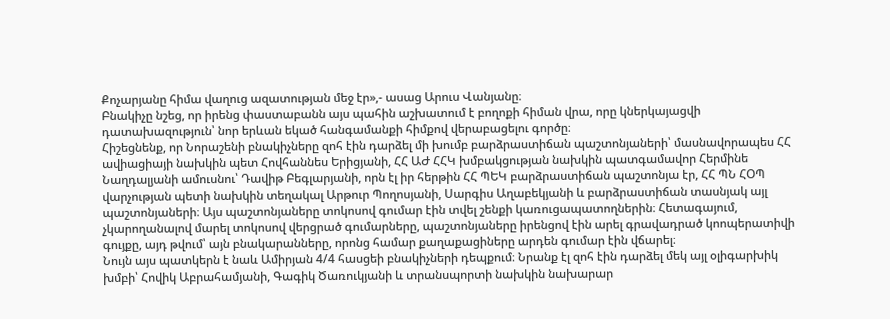Քոչարյանը հիմա վաղուց ազատության մեջ էր»,- ասաց Արուս Վանյանը։
Բնակիչը նշեց, որ իրենց փաստաբանն այս պահին աշխատում է բողոքի հիման վրա, որը կներկայացվի դատախազություն՝ նոր երևան եկած հանգամանքի հիմքով վերաբացելու գործը։
Հիշեցնենք, որ Նորաշենի բնակիչները զոհ էին դարձել մի խումբ բարձրաստիճան պաշտոնյաների՝ մասնավորապես ՀՀ ավիացիայի նախկին պետ Հովհաննես Երիցյանի, ՀՀ ԱԺ ՀՀԿ խմբակցության նախկին պատգամավոր Հերմինե Նաղդալյանի ամուսնու՝ Դավիթ Բեգլարյանի, որն էլ իր հերթին ՀՀ ՊԵԿ բարձրաստիճան պաշտոնյա էր, ՀՀ ՊՆ ՀՕՊ վարչության պետի նախկին տեղակալ Արթուր Պողոսյանի, Սարգիս Աղաբեկյանի և բարձրաստիճան տասնյակ այլ պաշտոնյաների։ Այս պաշտոնյաները տոկոսով գումար էին տվել շենքի կառուցապատողներին։ Հետագայում, չկարողանալով մարել տոկոսով վերցրած գումարները, պաշտոնյաները իրենցով էին արել գրավադրած կոոպերատիվի գույքը, այդ թվում՝ այն բնակարանները, որոնց համար քաղաքացիները արդեն գումար էին վճարել։
Նույն այս պատկերն է նաև Ամիրյան 4/4 հասցեի բնակիչների դեպքում։ Նրանք էլ զոհ էին դարձել մեկ այլ օլիգարխիկ խմբի՝ Հովիկ Աբրահամյանի, Գագիկ Ծառուկյանի և տրանսպորտի նախկին նախարար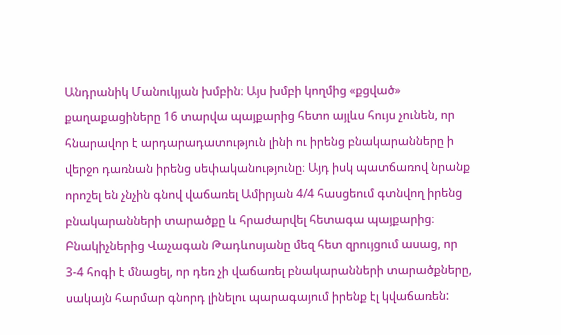Անդրանիկ Մանուկյան խմբին։ Այս խմբի կողմից «քցված» քաղաքացիները 16 տարվա պայքարից հետո այլևս հույս չունեն, որ հնարավոր է արդարադատություն լինի ու իրենց բնակարանները ի վերջո դառնան իրենց սեփականությունը։ Այդ իսկ պատճառով նրանք որոշել են չնչին գնով վաճառել Ամիրյան 4/4 հասցեում գտնվող իրենց բնակարանների տարածքը և հրաժարվել հետագա պայքարից։
Բնակիչներից Վաչագան Թադևոսյանը մեզ հետ զրույցում ասաց, որ 3-4 հոգի է մնացել, որ դեռ չի վաճառել բնակարանների տարածքները, սակայն հարմար գնորդ լինելու պարագայում իրենք էլ կվաճառեն: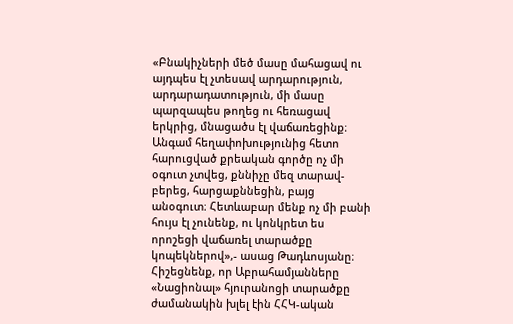«Բնակիչների մեծ մասը մահացավ ու այդպես էլ չտեսավ արդարություն, արդարադատություն, մի մասը պարզապես թողեց ու հեռացավ երկրից, մնացածս էլ վաճառեցինք։ Անգամ հեղափոխությունից հետո հարուցված քրեական գործը ոչ մի օգուտ չտվեց, քննիչը մեզ տարավ-բերեց, հարցաքննեցին, բայց անօգուտ։ Հետևաբար մենք ոչ մի բանի հույս էլ չունենք, ու կոնկրետ ես որոշեցի վաճառել տարածքը կոպեկներով»,- ասաց Թադևոսյանը։
Հիշեցնենք, որ Աբրահամյանները «Նացիոնալ» հյուրանոցի տարածքը ժամանակին խլել էին ՀՀԿ-ական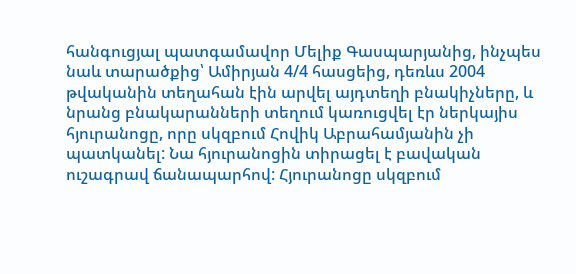հանգուցյալ պատգամավոր Մելիք Գասպարյանից, ինչպես նաև տարածքից՝ Ամիրյան 4/4 հասցեից, դեռևս 2004 թվականին տեղահան էին արվել այդտեղի բնակիչները, և նրանց բնակարանների տեղում կառուցվել էր ներկայիս հյուրանոցը, որը սկզբում Հովիկ Աբրահամյանին չի պատկանել: Նա հյուրանոցին տիրացել է բավական ուշագրավ ճանապարհով: Հյուրանոցը սկզբում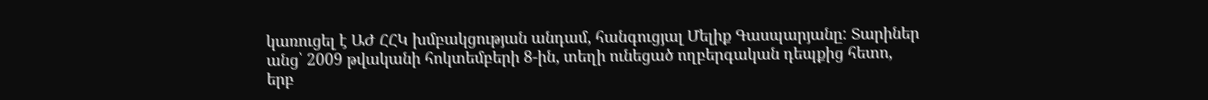կառուցել է ԱԺ ՀՀԿ խմբակցության անդամ, հանգուցյալ Մելիք Գասպարյանը: Տարիներ անց՝ 2009 թվականի հոկտեմբերի 8-ին, տեղի ունեցած ողբերգական դեպքից հետո, երբ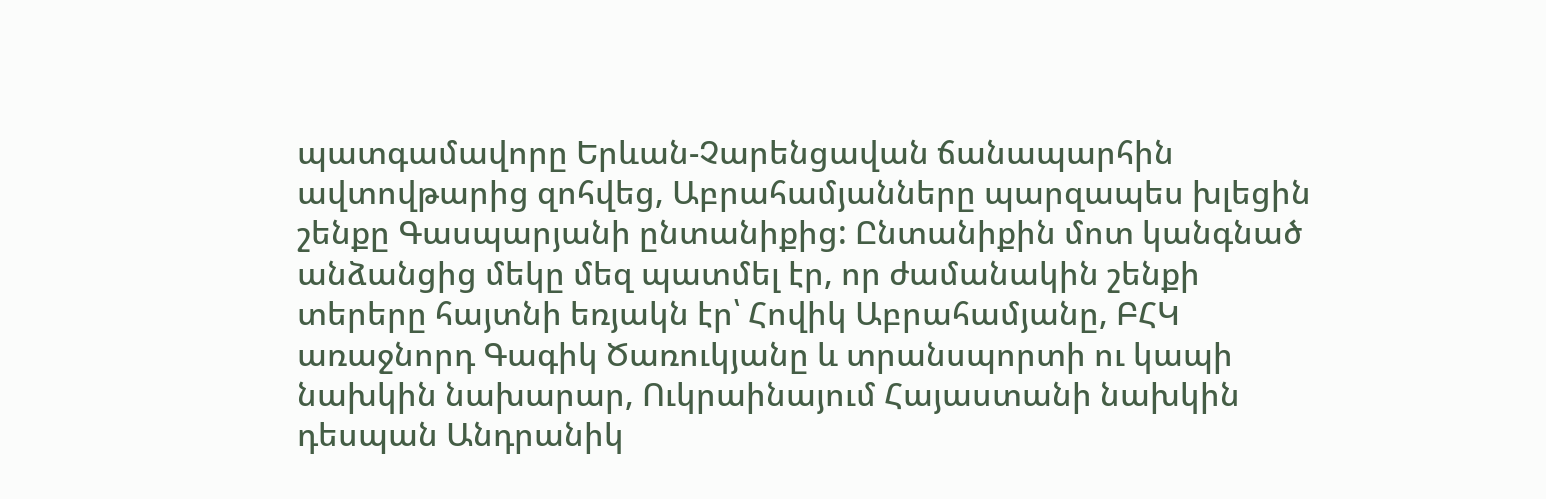պատգամավորը Երևան-Չարենցավան ճանապարհին ավտովթարից զոհվեց, Աբրահամյանները պարզապես խլեցին շենքը Գասպարյանի ընտանիքից: Ընտանիքին մոտ կանգնած անձանցից մեկը մեզ պատմել էր, որ ժամանակին շենքի տերերը հայտնի եռյակն էր՝ Հովիկ Աբրահամյանը, ԲՀԿ առաջնորդ Գագիկ Ծառուկյանը և տրանսպորտի ու կապի նախկին նախարար, Ուկրաինայում Հայաստանի նախկին դեսպան Անդրանիկ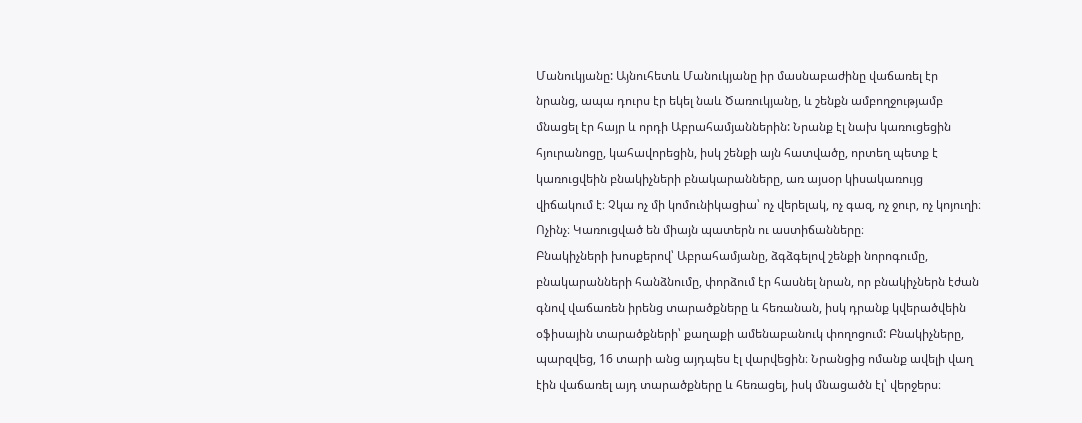Մանուկյանը: Այնուհետև Մանուկյանը իր մասնաբաժինը վաճառել էր նրանց, ապա դուրս էր եկել նաև Ծառուկյանը, և շենքն ամբողջությամբ մնացել էր հայր և որդի Աբրահամյաններին: Նրանք էլ նախ կառուցեցին հյուրանոցը, կահավորեցին, իսկ շենքի այն հատվածը, որտեղ պետք է կառուցվեին բնակիչների բնակարանները, առ այսօր կիսակառույց վիճակում է։ Չկա ոչ մի կոմունիկացիա՝ ոչ վերելակ, ոչ գազ, ոչ ջուր, ոչ կոյուղի։ Ոչինչ։ Կառուցված են միայն պատերն ու աստիճանները։
Բնակիչների խոսքերով՝ Աբրահամյանը, ձգձգելով շենքի նորոգումը, բնակարանների հանձնումը, փորձում էր հասնել նրան, որ բնակիչներն էժան գնով վաճառեն իրենց տարածքները և հեռանան, իսկ դրանք կվերածվեին օֆիսային տարածքների՝ քաղաքի ամենաբանուկ փողոցում: Բնակիչները, պարզվեց, 16 տարի անց այդպես էլ վարվեցին։ Նրանցից ոմանք ավելի վաղ էին վաճառել այդ տարածքները և հեռացել, իսկ մնացածն էլ՝ վերջերս։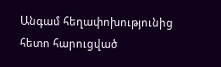Անգամ հեղափոխությունից հետո հարուցված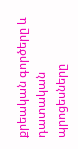քրեական գործերը և դատական պրոցեսները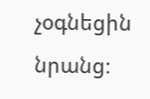չօգնեցին նրանց։